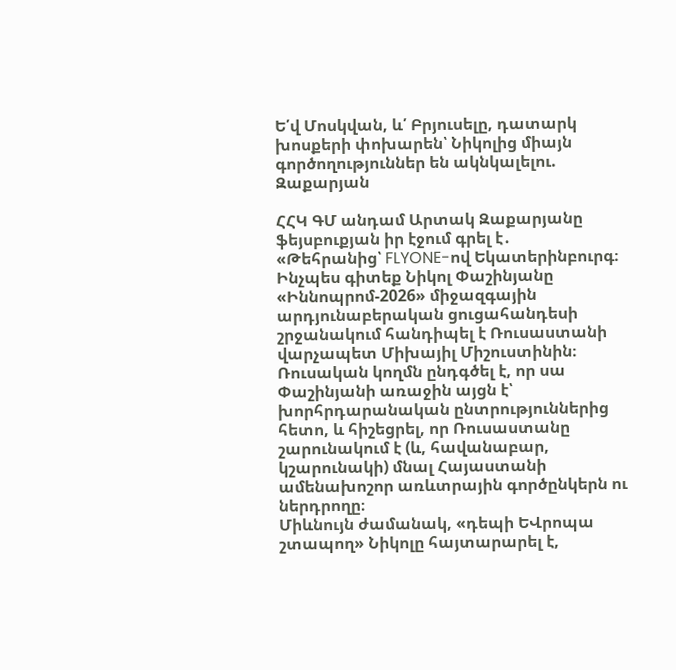Ե՛վ Մոսկվան, և՛ Բրյուսելը, դատարկ խոսքերի փոխարեն՝ Նիկոլից միայն գործողություններ են ակնկալելու. Զաքարյան

ՀՀԿ ԳՄ անդամ Արտակ Զաքարյանը ֆեյսբուքյան իր էջում գրել է․
«Թեհրանից՝ FLYONE-ով Եկատերինբուրգ։
Ինչպես գիտեք Նիկոլ Փաշինյանը «Իննոպրոմ-2026» միջազգային արդյունաբերական ցուցահանդեսի շրջանակում հանդիպել է Ռուսաստանի վարչապետ Միխայիլ Միշուստինին։
Ռուսական կողմն ընդգծել է, որ սա Փաշինյանի առաջին այցն է՝ խորհրդարանական ընտրություններից հետո, և հիշեցրել, որ Ռուսաստանը շարունակում է (և, հավանաբար, կշարունակի) մնալ Հայաստանի ամենախոշոր առևտրային գործընկերն ու ներդրողը։
Միևնույն ժամանակ, «դեպի ԵՎրոպա շտապող» Նիկոլը հայտարարել է,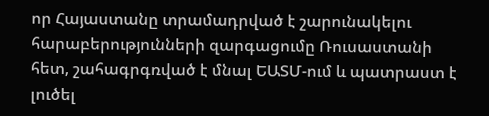որ Հայաստանը տրամադրված է շարունակելու հարաբերությունների զարգացումը Ռուսաստանի հետ, շահագրգռված է մնալ ԵԱՏՄ-ում և պատրաստ է լուծել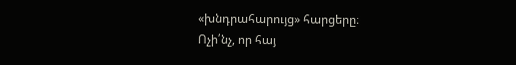«խնդրահարույց» հարցերը։
Ոչի՛նչ, որ հայ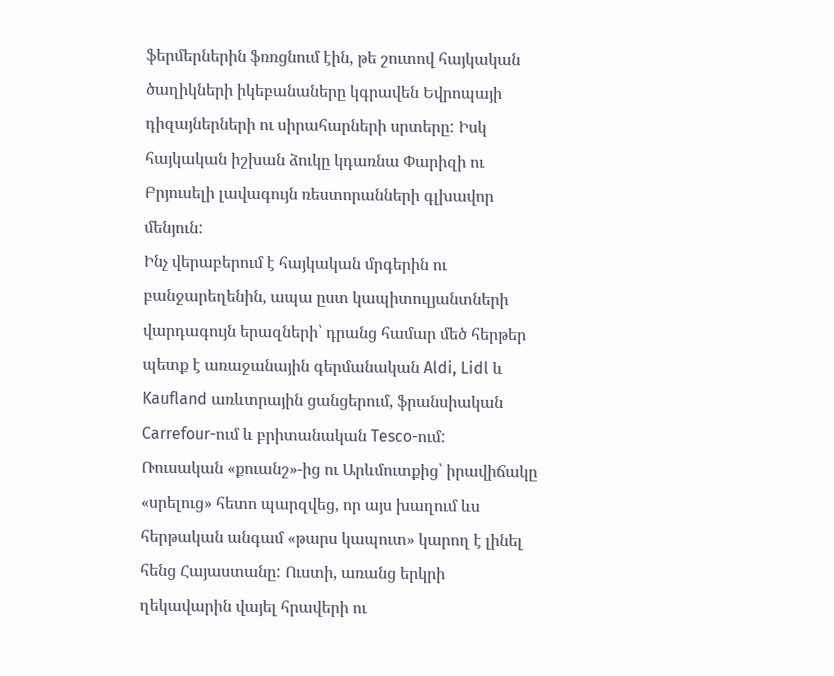ֆերմերներին ֆռռցնում էին, թե շուտով հայկական ծաղիկների իկեբանաները կգրավեն Եվրոպայի դիզայներների ու սիրահարների սրտերը: Իսկ հայկական իշխան ձուկը կդառնա Փարիզի ու Բրյուսելի լավագույն ռեստորանների գլխավոր մենյուն:
Ինչ վերաբերում է հայկական մրգերին ու բանջարեղենին, ապա ըստ կապիտուլյանտների վարդագույն երազների՝ դրանց համար մեծ հերթեր պետք է առաջանային գերմանական Aldi, Lidl և Kaufland առևտրային ցանցերում, ֆրանսիական Carrefour-ում և բրիտանական Tesco-ում:
Ռուսական «քուանշ»-ից ու Արևմուտքից՝ իրավիճակը «սրելուց» հետո պարզվեց, որ այս խաղում ևս հերթական անգամ «թարս կապուտ» կարող է լինել հենց Հայաստանը: Ուստի, առանց երկրի ղեկավարին վայել հրավերի ու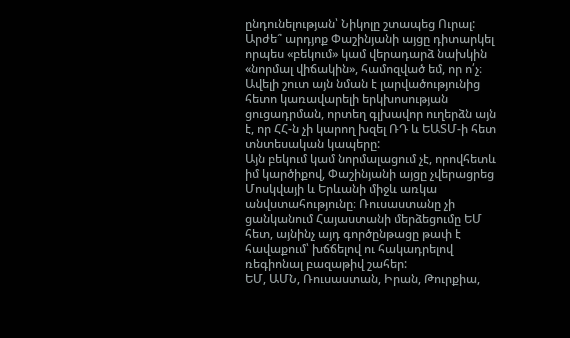ընդունելության՝ Նիկոլը շտապեց Ուրալ:
Արժե՞ արդյոք Փաշինյանի այցը դիտարկել որպես «բեկում» կամ վերադարձ նախկին «նորմալ վիճակին», համոզված եմ, որ ո՛չ։ Ավելի շուտ այն նման է լարվածությունից հետո կառավարելի երկխոսության ցուցադրման, որտեղ գլխավոր ուղերձն այն է, որ ՀՀ-ն չի կարող խզել ՌԴ և ԵԱՏՄ-ի հետ տնտեսական կապերը:
Այն բեկում կամ նորմալացում չէ, որովհետև իմ կարծիքով, Փաշինյանի այցը չվերացրեց Մոսկվայի և Երևանի միջև առկա անվստահությունը։ Ռուսաստանը չի ցանկանում Հայաստանի մերձեցումը ԵՄ հետ, այնինչ այդ գործընթացը թափ է հավաքում՝ խճճելով ու հակադրելով ռեգիոնալ բազաթիվ շահեր:
ԵՄ, ԱՄՆ, Ռուսաստան, Իրան, Թուրքիա,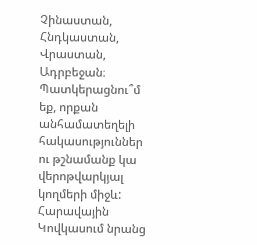Չինաստան, Հնդկաստան, Վրաստան, Ադրբեջան։ Պատկերացնու՞մ եք, որքան անհամատեղելի հակասություններ ու թշնամանք կա վերոթվարկյալ կողմերի միջև: Հարավային Կովկասում նրանց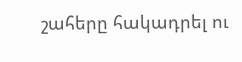շահերը հակադրել ու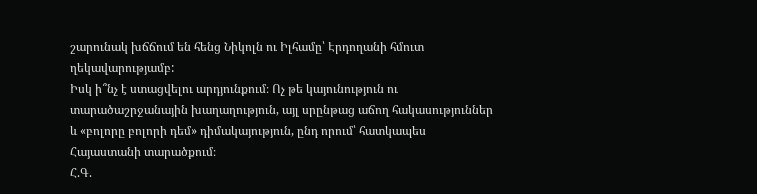շարունակ խճճում են հենց Նիկոլն ու Իլհամը՝ Էրդողանի հմուտ ղեկավարությամբ:
Իսկ ի՞նչ է ստացվելու արդյունքում։ Ոչ թե կայունություն ու տարածաշրջանային խաղաղություն, այլ սրընթաց աճող հակասություններ և «բոլորը բոլորի դեմ» դիմակայություն, ընդ որում՝ հատկապես Հայաստանի տարածքում։
Հ.Գ.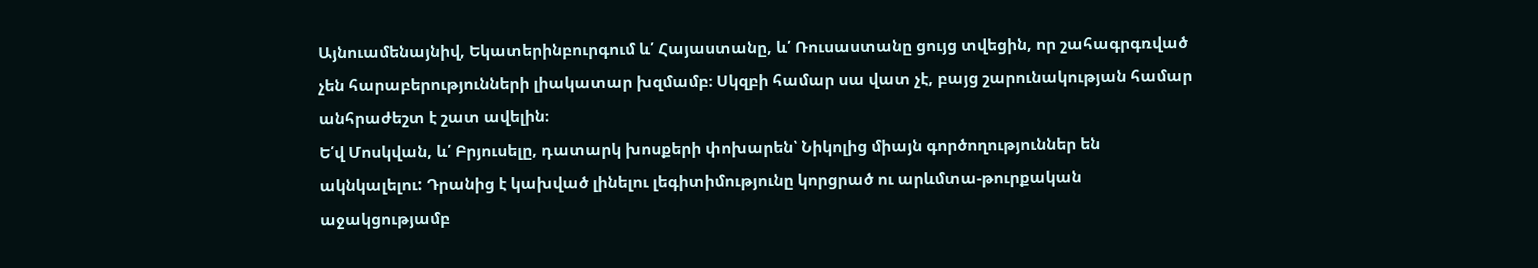Այնուամենայնիվ, Եկատերինբուրգում և՛ Հայաստանը, և՛ Ռուսաստանը ցույց տվեցին, որ շահագրգռված չեն հարաբերությունների լիակատար խզմամբ։ Սկզբի համար սա վատ չէ, բայց շարունակության համար անհրաժեշտ է շատ ավելին։
Ե՛վ Մոսկվան, և՛ Բրյուսելը, դատարկ խոսքերի փոխարեն՝ Նիկոլից միայն գործողություններ են ակնկալելու: Դրանից է կախված լինելու լեգիտիմությունը կորցրած ու արևմտա-թուրքական աջակցությամբ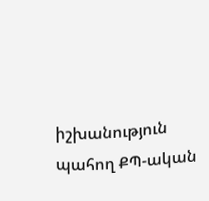իշխանություն պահող ՔՊ-ական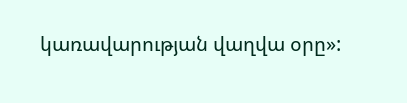կառավարության վաղվա օրը»: